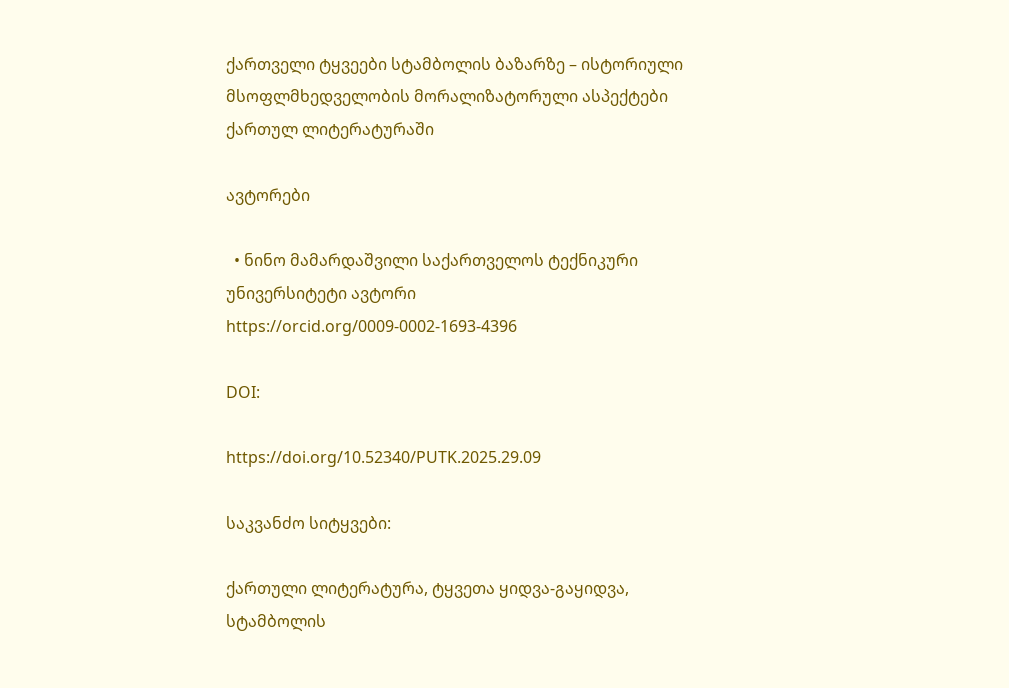ქართველი ტყვეები სტამბოლის ბაზარზე – ისტორიული მსოფლმხედველობის მორალიზატორული ასპექტები ქართულ ლიტერატურაში

ავტორები

  • ნინო მამარდაშვილი საქართველოს ტექნიკური უნივერსიტეტი ავტორი https://orcid.org/0009-0002-1693-4396

DOI:

https://doi.org/10.52340/PUTK.2025.29.09

საკვანძო სიტყვები:

ქართული ლიტერატურა, ტყვეთა ყიდვა-გაყიდვა, სტამბოლის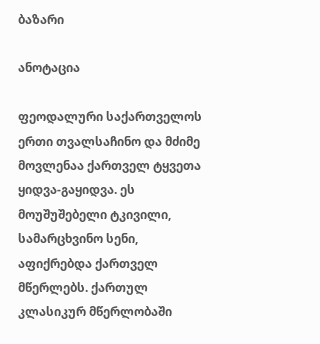ბაზარი

ანოტაცია

ფეოდალური საქართველოს ერთი თვალსაჩინო და მძიმე მოვლენაა ქართველ ტყვეთა ყიდვა-გაყიდვა. ეს მოუშუშებელი ტკივილი, სამარცხვინო სენი, აფიქრებდა ქართველ მწერლებს. ქართულ კლასიკურ მწერლობაში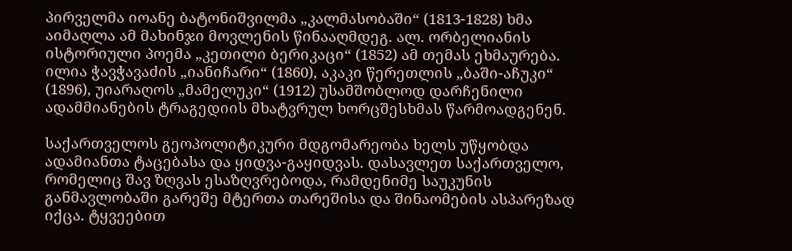პირველმა იოანე ბატონიშვილმა „კალმასობაში“ (1813-1828) ხმა აიმაღლა ამ მახინჯი მოვლენის წინააღმდეგ. ალ. ორბელიანის ისტორიული პოემა „კეთილი ბერიკაცი“ (1852) ამ თემას ეხმაურება. ილია ჭავჭავაძის „იანიჩარი“ (1860), აკაკი წერეთლის „ბაში-აჩუკი“ (1896), უიარაღოს „მამელუკი“ (1912) უსამშობლოდ დარჩენილი ადამმიანების ტრაგედიის მხატვრულ ხორცშესხმას წარმოადგენენ.

საქართველოს გეოპოლიტიკური მდგომარეობა ხელს უწყობდა ადამიანთა ტაცებასა და ყიდვა-გაყიდვას. დასავლეთ საქართველო, რომელიც შავ ზღვას ესაზღვრებოდა, რამდენიმე საუკუნის განმავლობაში გარეშე მტერთა თარეშისა და შინაომების ასპარეზად იქცა. ტყვეებით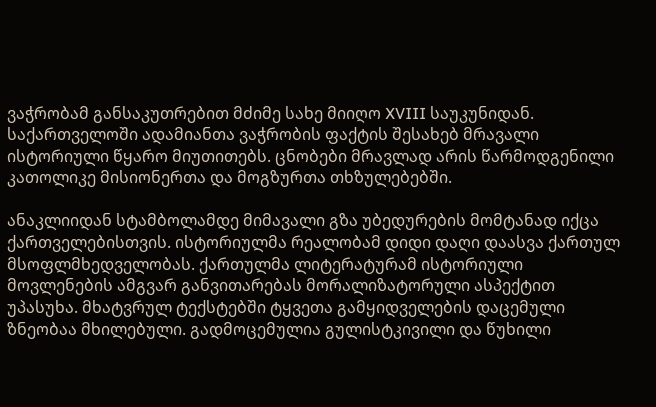ვაჭრობამ განსაკუთრებით მძიმე სახე მიიღო XVIII საუკუნიდან. საქართველოში ადამიანთა ვაჭრობის ფაქტის შესახებ მრავალი ისტორიული წყარო მიუთითებს. ცნობები მრავლად არის წარმოდგენილი კათოლიკე მისიონერთა და მოგზურთა თხზულებებში.

ანაკლიიდან სტამბოლამდე მიმავალი გზა უბედურების მომტანად იქცა ქართველებისთვის. ისტორიულმა რეალობამ დიდი დაღი დაასვა ქართულ მსოფლმხედველობას. ქართულმა ლიტერატურამ ისტორიული მოვლენების ამგვარ განვითარებას მორალიზატორული ასპექტით უპასუხა. მხატვრულ ტექსტებში ტყვეთა გამყიდველების დაცემული ზნეობაა მხილებული. გადმოცემულია გულისტკივილი და წუხილი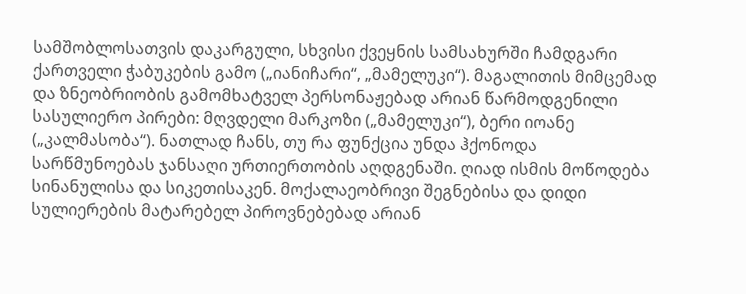სამშობლოსათვის დაკარგული, სხვისი ქვეყნის სამსახურში ჩამდგარი ქართველი ჭაბუკების გამო („იანიჩარი“, „მამელუკი“). მაგალითის მიმცემად და ზნეობრიობის გამომხატველ პერსონაჟებად არიან წარმოდგენილი სასულიერო პირები: მღვდელი მარკოზი („მამელუკი“), ბერი იოანე („კალმასობა“). ნათლად ჩანს, თუ რა ფუნქცია უნდა ჰქონოდა სარწმუნოებას ჯანსაღი ურთიერთობის აღდგენაში. ღიად ისმის მოწოდება სინანულისა და სიკეთისაკენ. მოქალაეობრივი შეგნებისა და დიდი სულიერების მატარებელ პიროვნებებად არიან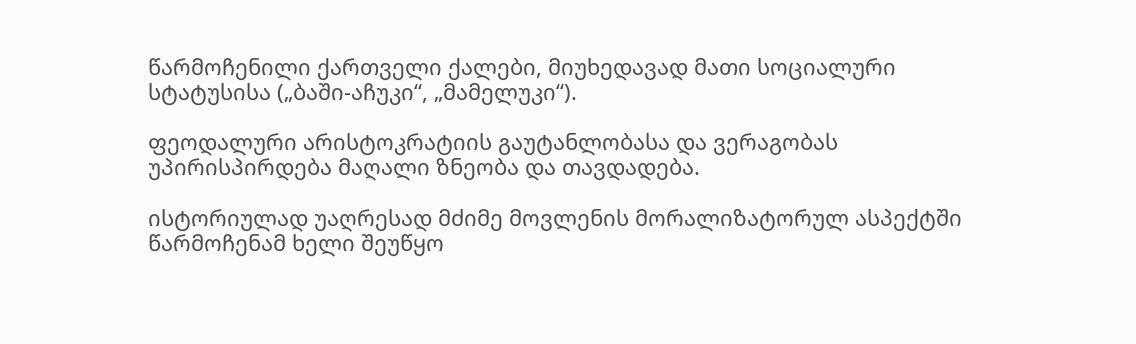წარმოჩენილი ქართველი ქალები, მიუხედავად მათი სოციალური სტატუსისა („ბაში-აჩუკი“, „მამელუკი“).

ფეოდალური არისტოკრატიის გაუტანლობასა და ვერაგობას უპირისპირდება მაღალი ზნეობა და თავდადება.

ისტორიულად უაღრესად მძიმე მოვლენის მორალიზატორულ ასპექტში წარმოჩენამ ხელი შეუწყო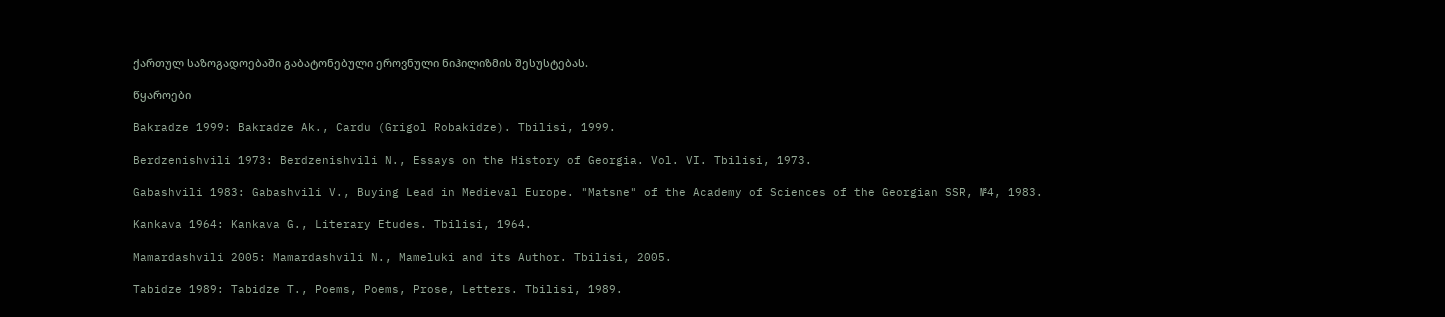ქართულ საზოგადოებაში გაბატონებული ეროვნული ნიჰილიზმის შესუსტებას.

წყაროები

Bakradze 1999: Bakradze Ak., Cardu (Grigol Robakidze). Tbilisi, 1999.

Berdzenishvili 1973: Berdzenishvili N., Essays on the History of Georgia. Vol. VI. Tbilisi, 1973.

Gabashvili 1983: Gabashvili V., Buying Lead in Medieval Europe. "Matsne" of the Academy of Sciences of the Georgian SSR, №4, 1983.

Kankava 1964: Kankava G., Literary Etudes. Tbilisi, 1964.

Mamardashvili 2005: Mamardashvili N., Mameluki and its Author. Tbilisi, 2005.

Tabidze 1989: Tabidze T., Poems, Poems, Prose, Letters. Tbilisi, 1989.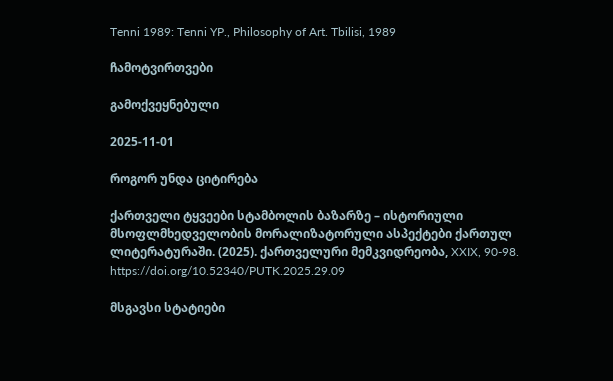Tenni 1989: Tenni YP., Philosophy of Art. Tbilisi, 1989

ჩამოტვირთვები

გამოქვეყნებული

2025-11-01

როგორ უნდა ციტირება

ქართველი ტყვეები სტამბოლის ბაზარზე – ისტორიული მსოფლმხედველობის მორალიზატორული ასპექტები ქართულ ლიტერატურაში. (2025). ქართველური მემკვიდრეობა, XXIX, 90-98. https://doi.org/10.52340/PUTK.2025.29.09

მსგავსი სტატიები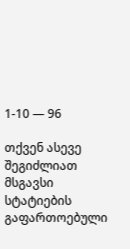1-10 — 96

თქვენ ასევე შეგიძლიათ მსგავსი სტატიების გაფართოებული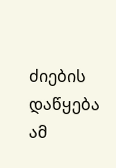ძიების დაწყება ამ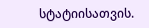სტატიისათვის.